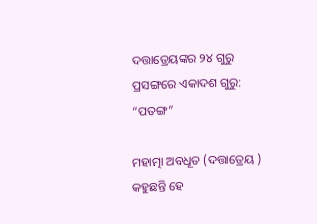ଦତ୍ତାତ୍ରେୟଙ୍କର ୨୪ ଗୁରୁ ପ୍ରସଙ୍ଗରେ ଏକାଦଶ ଗୁରୁ: “ପତଙ୍ଗ”

ମହାତ୍ମା ଅବଧୂତ (ଦତ୍ତାତ୍ରେୟ ) କହୁଛନ୍ତି ହେ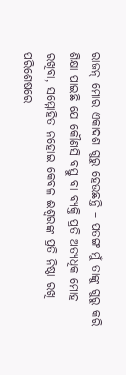ରାଜନ୍ ମୋର ଏକାଦଶ ଗୁରୁ ହେଉଛନ୍ତି – ପତଙ୍ଗ ମୁଁ ତାଙ୍କୁ ଗୁରୁ କରି ଶିକ୍ଷା ପାଇଛି ଯେ କୌଣସି ବସ୍ତୁ ବା ବ୍ୟକ୍ତି ପ୍ରତି ଅତ୍ୟଧିକ ମୋହ ରଖିବା, ସମ୍ମୋହିତ ନହୋଇ କେବଳ ଈଶ୍ୱରଙ୍କ ପ୍ରତି ନିଷ୍ଠା ରଖି ପରିଶେଷରେ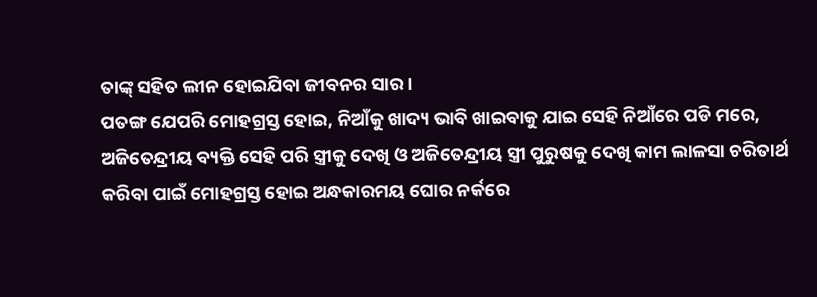ତାଙ୍କ୍ ସହିତ ଲୀନ ହୋଇଯିବା ଜୀବନର ସାର ।
ପତଙ୍ଗ ଯେପରି ମୋହଗ୍ରସ୍ତ ହୋଇ, ନିଆଁକୁ ଖାଦ୍ୟ ଭାବି ଖାଇବାକୁ ଯାଇ ସେହି ନିଆଁରେ ପଡି ମରେ, ଅଜିତେନ୍ଦ୍ରୀୟ ବ୍ୟକ୍ତି ସେହି ପରି ସ୍ତ୍ରୀକୁ ଦେଖି ଓ ଅଜିତେନ୍ଦ୍ରୀୟ ସ୍ତ୍ରୀ ପୁରୁଷକୁ ଦେଖି କାମ ଲାଳସା ଚରିତାର୍ଥ କରିବା ପାଇଁ ମୋହଗ୍ରସ୍ତ ହୋଇ ଅନ୍ଧକାରମୟ ଘୋର ନର୍କରେ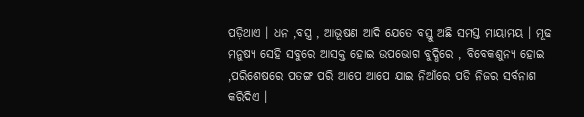ପଡ଼ିଥାଏ । ଧନ ,ବସ୍ତ୍ର , ଆଭୂଷଣ ଆଦି ଯେତେ ବସ୍ତୁ ଅଛି ସମସ୍ତ ମାୟାମୟ । ମୂଢ ମନୁଷ୍ୟ ସେହି ସବୁରେ ଆସକ୍ତ ହୋଇ ଉପଭୋଗ ବୁଦ୍ଧିରେ , ବିବେକଶୁନ୍ୟ ହୋଇ ,ପରିଶେଷରେ ପତଙ୍ଗ ପରି ଆପେ ଆପେ ଯାଇ ନିଆଁରେ ପଡି ନିଜର ସର୍ବନାଶ କରିଦିଏ ।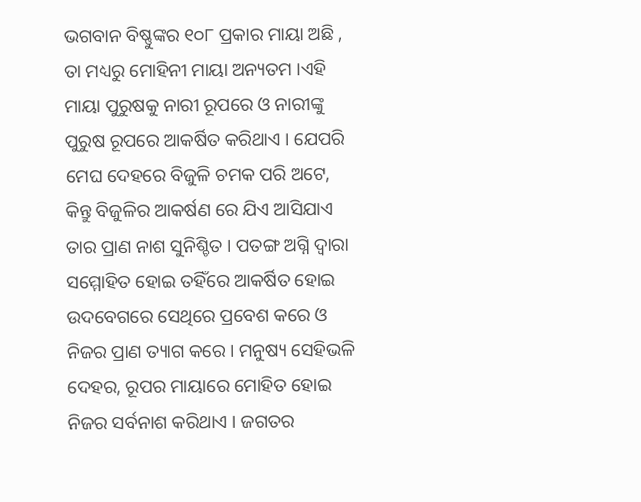ଭଗବାନ ବିଷ୍ଣୁଙ୍କର ୧୦୮ ପ୍ରକାର ମାୟା ଅଛି , ତା ମଧ୍ୟରୁ ମୋହିନୀ ମାୟା ଅନ୍ୟତମ ।ଏହି ମାୟା ପୁରୁଷକୁ ନାରୀ ରୂପରେ ଓ ନାରୀଙ୍କୁ ପୁରୁଷ ରୂପରେ ଆକର୍ଷିତ କରିଥାଏ । ଯେପରି ମେଘ ଦେହରେ ବିଜୁଳି ଚମକ ପରି ଅଟେ, କିନ୍ତୁ ବିଜୁଳିର ଆକର୍ଷଣ ରେ ଯିଏ ଆସିଯାଏ ତାର ପ୍ରାଣ ନାଶ ସୁନିଶ୍ଚିତ । ପତଙ୍ଗ ଅଗ୍ନି ଦ୍ଵାରା ସମ୍ମୋହିତ ହୋଇ ତହିଁରେ ଆକର୍ଷିତ ହୋଇ ଉଦବେଗରେ ସେଥିରେ ପ୍ରବେଶ କରେ ଓ ନିଜର ପ୍ରାଣ ତ୍ୟାଗ କରେ । ମନୁଷ୍ୟ ସେହିଭଳି ଦେହର, ରୂପର ମାୟାରେ ମୋହିତ ହୋଇ ନିଜର ସର୍ବନାଶ କରିଥାଏ । ଜଗତର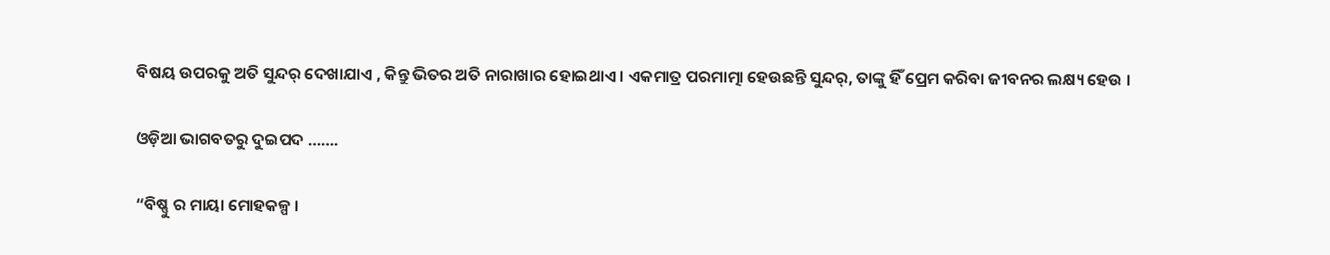ବିଷୟ ଉପରକୁ ଅତି ସୁନ୍ଦର୍ ଦେଖାଯାଏ , କିନ୍ତୁ ଭିତର ଅତି ନାରାଖାର ହୋଇଥାଏ । ଏକମାତ୍ର ପରମାତ୍ମା ହେଉଛନ୍ତି ସୁନ୍ଦର୍, ତାଙ୍କୁ ହିଁ ପ୍ରେମ କରିବା ଜୀବନର ଲକ୍ଷ୍ୟ ହେଉ ।

ଓଡ଼ିଆ ଭାଗବତରୁ ଦୁଇପଦ …….

“ବିଷ୍ଣୁ ର ମାୟା ମୋହକଳ୍ପ ।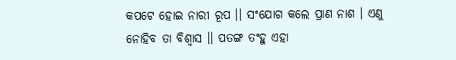କପଟେ ହୋଇ ନାରୀ ରୂପ ।। ସଂଯୋଗ କଲେ ପ୍ରାଣ ନାଶ । ଏଣୁ ନୋହିବ ତା ବିଶ୍ବାସ ।। ପତଙ୍ଗ ତଂହୁ ଏହା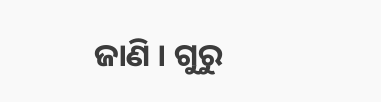ଜାଣି । ଗୁରୁ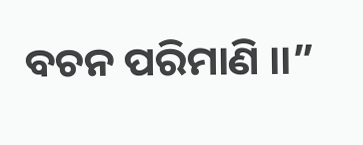ବଚନ ପରିମାଣି ।।”